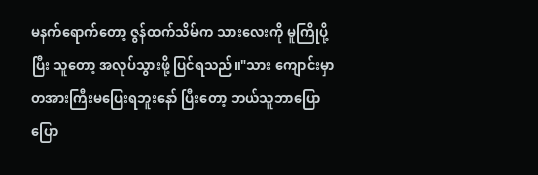မနက်ရောက်တော့ ဇွန်ထက်သိမ်က သားလေးကို မူကြိုပို့ပြီး သူတော့ အလုပ်သွားဖို့ ပြင်ရသည်။"သား ကျောင်းမှာ တအားကြီးမပြေးရဘူးနော် ပြီးတော့ ဘယ်သူဘာပြောပြော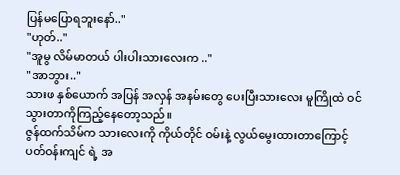ပြန်မပြောရဘူးနော်.."
"ဟုတ်.."
"အူမွ လိမ်မာတယ် ပါးပါးသားလေးက .."
"အာဘွား.."
သားဖ နှစ်ယောက် အပြန် အလှန် အနမ်းတွေ ပေးပြီးသားလေး မူကြိုထဲ ဝင်သွားတာကိုကြည့်နေတော့သည်။
ဇွန်ထက်သိမ်က သားလေးကို ကိုယ်တိုင် ဝမ်းနဲ့ လွယ်မွေးထားတာကြောင့် ပတ်ဝန်းကျင် ရဲ့ အ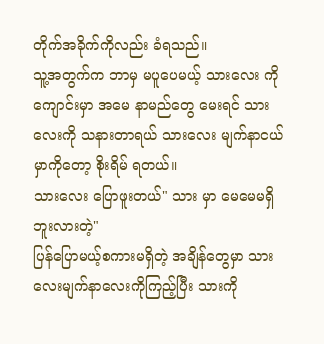တိုက်အခိုက်ကိုလည်း ခံရသည်။
သူ့အတွက်က ဘာမှ မပူပေမယ့် သားလေး ကို ကျောင်းမှာ အမေ နာမည်တွေ မေးရင် သားလေးကို သနားတာရယ် သားလေး မျက်နာငယ်မှာကိုတော့ စိုးရိမ် ရတယ်။
သားလေး ပြောဖူးတယ်" သား မှာ မေမေမရှိဘူးလားတဲ့"
ပြန်ပြောမယ့်စကားမရှိတဲ့ အချိန်တွေမှာ သားလေးမျက်နာလေးကိုကြည့်ပြီး သားကို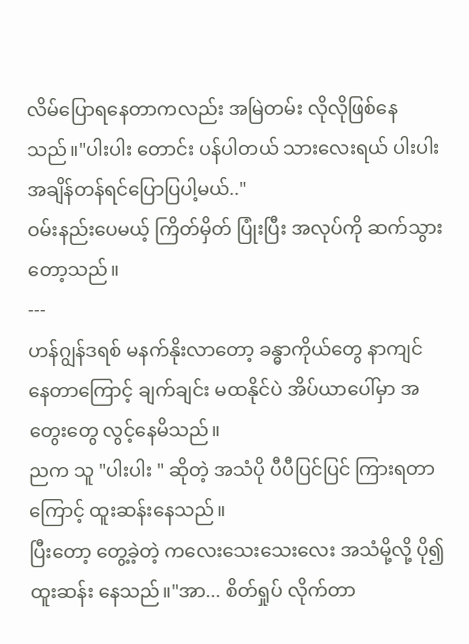လိမ်ပြောရနေတာကလည်း အမြဲတမ်း လိုလိုဖြစ်နေသည်။"ပါးပါး တောင်း ပန်ပါတယ် သားလေးရယ် ပါးပါးအချိန်တန်ရင်ပြောပြပါ့မယ်.."
ဝမ်းနည်းပေမယ့် ကြိတ်မှိတ် ပြုံးပြီး အလုပ်ကို ဆက်သွားတော့သည်။
---
ဟန်ဂျွန်ဒရစ် မနက်နိုးလာတော့ ခန္ဓာကိုယ်တွေ နာကျင် နေတာကြောင့် ချက်ချင်း မထနိုင်ပဲ အိပ်ယာပေါ်မှာ အတွေးတွေ လွင့်နေမိသည်။
ညက သူ "ပါးပါး " ဆိုတဲ့ အသံပို ပီပီပြင်ပြင် ကြားရတာကြောင့် ထူးဆန်းနေသည်။
ပြီးတော့ တွေ့ခဲ့တဲ့ ကလေးသေးသေးလေး အသံမို့လို့ ပို၍ ထူးဆန်း နေသည်။"အာ... စိတ်ရှုပ် လိုက်တာ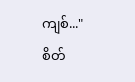ကျစ်..."
စိတ်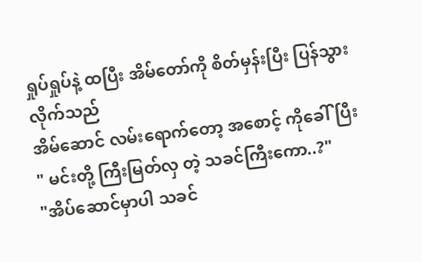ရှုပ်ရှုပ်နဲ့ ထပြီး အိမ်တော်ကို စိတ်မှန်းပြီး ပြန်သွားလိုက်သည်
အိမ်ဆောင် လမ်းရောက်တော့ အစောင့် ကိုခေါ်ပြီး
" မင်းတို့ ကြီးမြတ်လှ တဲ့ သခင်ကြီးကော..?"
"အိပ်ဆောင်မှာပါ သခင်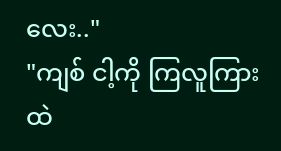လေး.."
"ကျစ် ငါ့ကို ကြလူကြားထဲ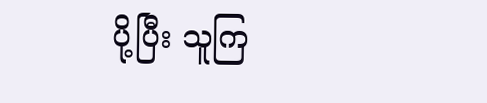ပို့ပြီး သူကြ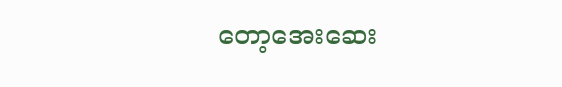တော့အေးဆေး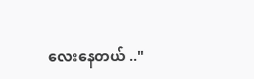လေးနေတယ် .."